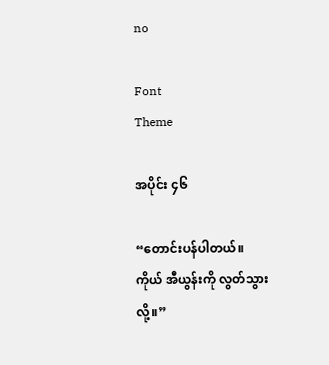no

Font
Theme

အပိုင်း ၄၆

“တောင်းပန်ပါတယ်။ ကိုယ် အီယွန်းကို လွတ်သွားလို့။”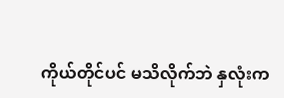ကိုယ်တိုင်ပင် မသိလိုက်ဘဲ နှလုံးက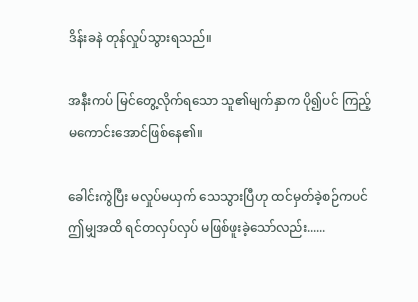ဒိန်းခနဲ တုန်လှုပ်သွားရသည်။

အနီးကပ် မြင်တွေ့လိုက်ရသော သူ၏မျက်နှာက ပို၍ပင် ကြည့်မကောင်းအောင်ဖြစ်နေ၏။

ခေါင်းကွဲပြီး မလှုပ်မယှက် သေသွားပြီဟု ထင်မှတ်ခဲ့စဉ်ကပင် ဤမျှအထိ ရင်တလှပ်လှပ် မဖြစ်ဖူးခဲ့သော်လည်း......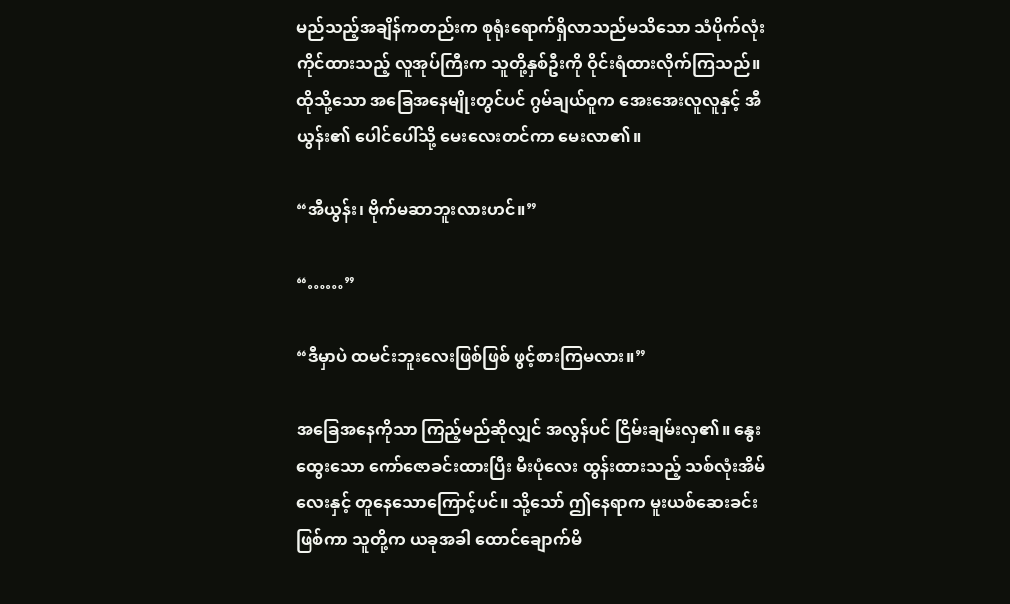မည်သည့်အချိန်ကတည်းက စုရုံးရောက်ရှိလာသည်မသိသော သံပိုက်လုံးကိုင်ထားသည့် လူအုပ်ကြီးက သူတို့နှစ်ဦးကို ဝိုင်းရံထားလိုက်ကြသည်။ ထိုသို့သော အခြေအနေမျိုးတွင်ပင် ဂွမ်ချယ်ဝူက အေးအေးလူလူနှင့် အီယွန်း၏ ပေါင်ပေါ်သို့ မေးလေးတင်ကာ မေးလာ၏။

“အီယွန်း၊ ဗိုက်မဆာဘူးလားဟင်။”

“……”

“ဒီမှာပဲ ထမင်းဘူးလေးဖြစ်ဖြစ် ဖွင့်စားကြမလား။”

အခြေအနေကိုသာ ကြည့်မည်ဆိုလျှင် အလွန်ပင် ငြိမ်းချမ်းလှ၏။ နွေးထွေးသော ကော်ဇောခင်းထားပြီး မီးပုံလေး ထွန်းထားသည့် သစ်လုံးအိမ်လေးနှင့် တူနေသောကြောင့်ပင်။ သို့သော် ဤနေရာက မူးယစ်ဆေးခင်းဖြစ်ကာ သူတို့က ယခုအခါ ထောင်ချောက်မိ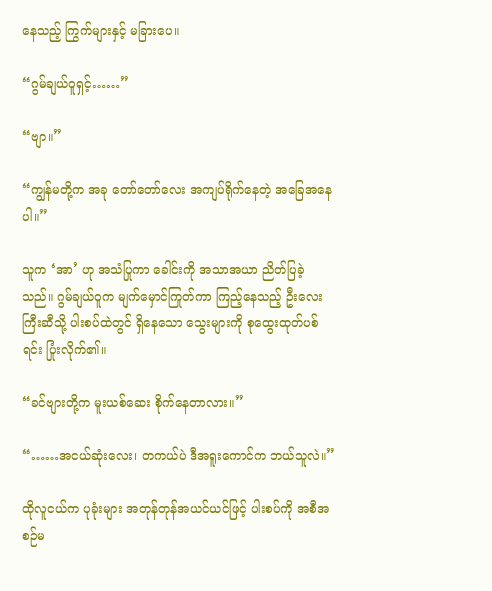နေသည့် ကြွက်များနှင့် မခြားပေ။

“ဂွမ်ချယ်ဝူရှင့်……”

“ဗျာ။”

“ကျွန်မတို့က အခု တော်တော်လေး အကျပ်ရိုက်နေတဲ့ အခြေအနေပါ။”

သူက ‘အာ’ ဟု အသံပြုကာ ခေါင်းကို အသာအယာ ညိတ်ပြခဲ့သည်။ ဂွမ်ချယ်ဝူက မျက်မှောင်ကြုတ်ကာ ကြည့်နေသည့် ဦးလေးကြီးဆီသို့ ပါးစပ်ထဲတွင် ရှိနေသော သွေးများကို စုထွေးထုတ်ပစ်ရင်း ပြုံးလိုက်၏။

“ခင်ဗျားတို့က မူးယစ်ဆေး စိုက်နေတာလား။”

“……အငယ်ဆုံးလေး၊ တကယ်ပဲ ဒီအရူးကောင်က ဘယ်သူလဲ။”

ထိုလူငယ်က ပုခုံးများ အတုန်တုန်အယင်ယင်ဖြင့် ပါးစပ်ကို အစီအစဉ်မ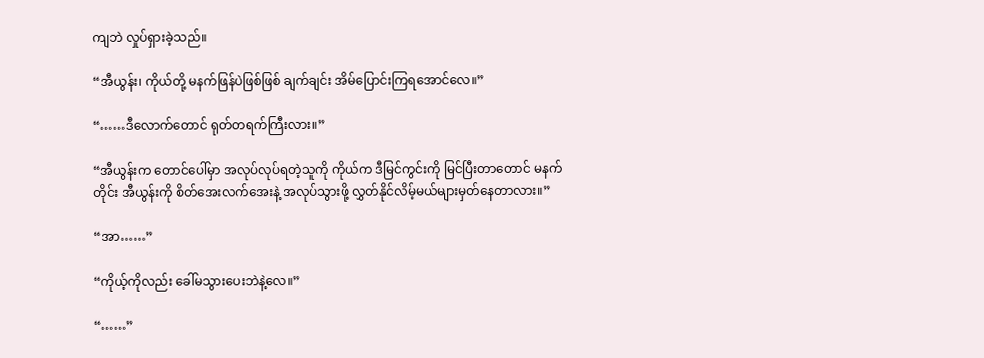ကျဘဲ လှုပ်ရှားခဲ့သည်။

“အီယွန်း၊ ကိုယ်တို့ မနက်ဖြန်ပဲဖြစ်ဖြစ် ချက်ချင်း အိမ်ပြောင်းကြရအောင်လေ။”

“……ဒီလောက်တောင် ရုတ်တရက်ကြီးလား။”

“အီယွန်းက တောင်ပေါ်မှာ အလုပ်လုပ်ရတဲ့သူကို ကိုယ်က ဒီမြင်ကွင်းကို မြင်ပြီးတာတောင် မနက်တိုင်း အီယွန်းကို စိတ်အေးလက်အေးနဲ့ အလုပ်သွားဖို့ လွှတ်နိုင်လိမ့်မယ်များမှတ်နေတာလား။”

“အာ……”

“ကိုယ့်ကိုလည်း ခေါ်မသွားပေးဘဲနဲ့လေ။”

“……”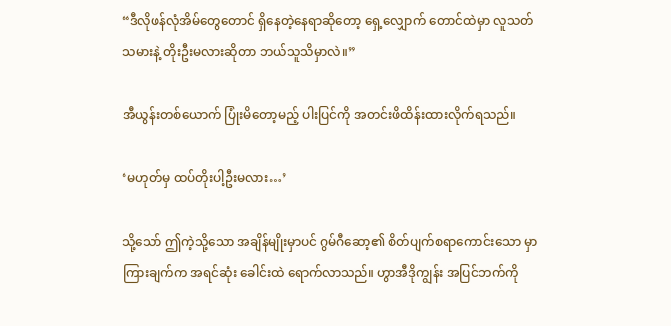“ဒီလိုဖန်လုံအိမ်တွေတောင် ရှိနေတဲ့နေရာဆိုတော့ ရှေ့လျှောက် တောင်ထဲမှာ လူသတ်သမားနဲ့ တိုးဦးမလားဆိုတာ ဘယ်သူသိမှာလဲ။”

အီယွန်းတစ်ယောက် ပြုံးမိတော့မည့် ပါးပြင်ကို အတင်းဖိထိန်းထားလိုက်ရသည်။

‘မဟုတ်မှ ထပ်တိုးပါ့ဦးမလား…’

သို့သော် ဤကဲ့သို့သော အချိန်မျိုးမှာပင် ဂွမ်ဂီဆော့၏ စိတ်ပျက်စရာကောင်းသော မှာကြားချက်က အရင်ဆုံး ခေါင်းထဲ ရောက်လာသည်။ ဟွာအီဒိုကျွန်း အပြင်ဘက်ကို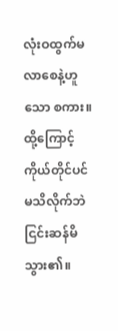လုံးဝထွက်မလာစေနဲ့ဟူသော စကား။ ထို့ကြောင့် ကိုယ်တိုင်ပင် မသိလိုက်ဘဲ ငြင်းဆန်မိသွား၏။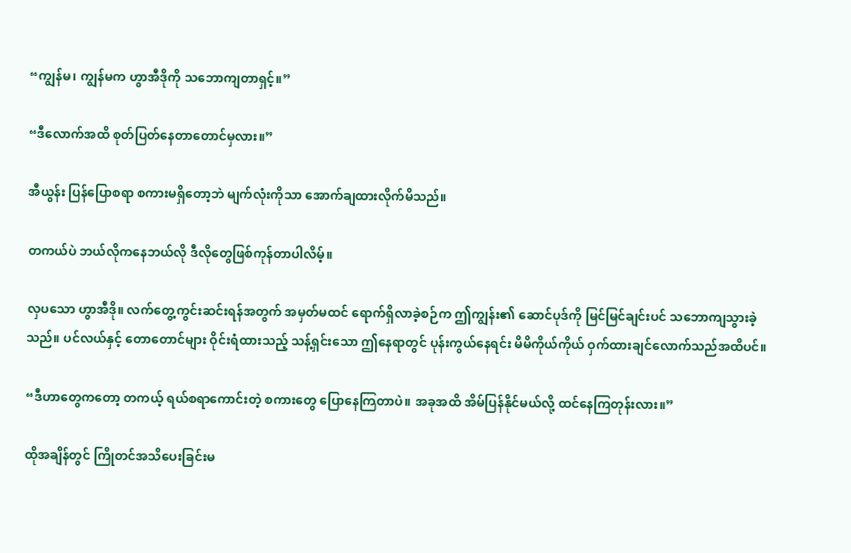“ကျွန်မ၊ ကျွန်မက ဟွာအီဒိုကို သဘောကျတာရှင့်။”

“ဒီလောက်အထိ စုတ်ပြတ်နေတာတောင်မှလား။”

အီယွန်း ပြန်ပြောစရာ စကားမရှိတော့ဘဲ မျက်လုံးကိုသာ အောက်ချထားလိုက်မိသည်။

တကယ်ပဲ ဘယ်လိုကနေဘယ်လို ဒီလိုတွေဖြစ်ကုန်တာပါလိမ့်။

လှပသော ဟွာအီဒို။ လက်တွေ့ကွင်းဆင်းရန်အတွက် အမှတ်မထင် ရောက်ရှိလာခဲ့စဉ်က ဤကျွန်း၏ ဆောင်ပုဒ်ကို မြင်မြင်ချင်းပင် သဘောကျသွားခဲ့သည်။ ပင်လယ်နှင့် တောတောင်များ ဝိုင်းရံထားသည့် သန့်ရှင်းသော ဤနေရာတွင် ပုန်းကွယ်နေရင်း မိမိကိုယ်ကိုယ် ဝှက်ထားချင်လောက်သည်အထိပင်။

“ဒီဟာတွေကတော့ တကယ့် ရယ်စရာကောင်းတဲ့ စကားတွေ ပြောနေကြတာပဲ။ အခုအထိ အိမ်ပြန်နိုင်မယ်လို့ ထင်နေကြတုန်းလား။”

ထိုအချိန်တွင် ကြိုတင်အသိပေးခြင်းမ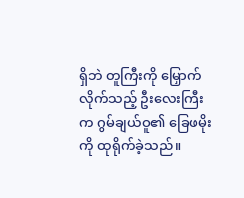ရှိဘဲ တူကြီးကို မြှောက်လိုက်သည့် ဦးလေးကြီးက ဂွမ်ချယ်ဝူ၏ ခြေဖမိုးကို ထုရိုက်ခဲ့သည်။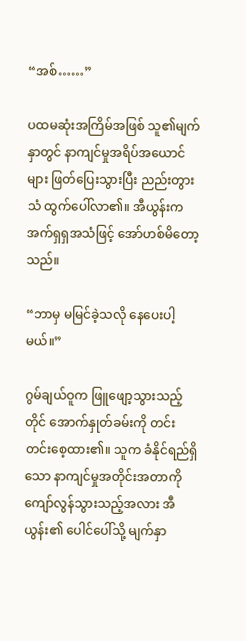“အစ်……”

ပထမဆုံးအကြိမ်အဖြစ် သူ၏မျက်နှာတွင် နာကျင်မှုအရိပ်အယောင်များ ဖြတ်ပြေးသွားပြီး ညည်းတွားသံ ထွက်ပေါ်လာ၏။ အီယွန်းက အက်ရှရှအသံဖြင့် အော်ဟစ်မိတော့သည်။

“ဘာမှ မမြင်ခဲ့သလို နေပေးပါ့မယ်။”

ဂွမ်ချယ်ဝူက ဖြူဖျော့သွားသည့်တိုင် အောက်နှုတ်ခမ်းကို တင်းတင်းစေ့ထား၏။ သူက ခံနိုင်ရည်ရှိသော နာကျင်မှုအတိုင်းအတာကို ကျော်လွန်သွားသည့်အလား အီယွန်း၏ ပေါင်ပေါ်သို့ မျက်နှာ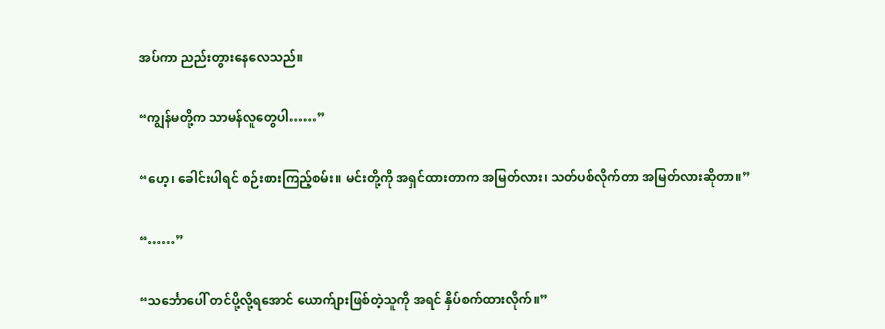အပ်ကာ ညည်းတွားနေလေသည်။

“ကျွန်မတို့က သာမန်လူတွေပါ……”

“ဟေ့၊ ခေါင်းပါရင် စဉ်းစားကြည့်စမ်း။ မင်းတို့ကို အရှင်ထားတာက အမြတ်လား၊ သတ်ပစ်လိုက်တာ အမြတ်လားဆိုတာ။”

“……”

“သင်္ဘောပေါ် တင်ပို့လို့ရအောင် ယောက်ျားဖြစ်တဲ့သူကို အရင် နှိပ်စက်ထားလိုက်။”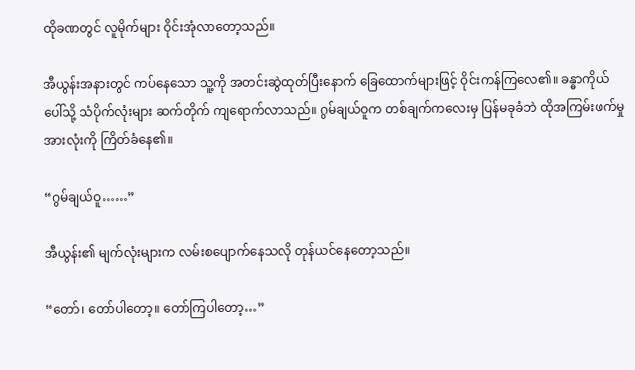ထိုခဏတွင် လူမိုက်များ ဝိုင်းအုံလာတော့သည်။

အီယွန်းအနားတွင် ကပ်နေသော သူ့ကို အတင်းဆွဲထုတ်ပြီးနောက် ခြေထောက်များဖြင့် ဝိုင်းကန်ကြလေ၏။ ခန္ဓာကိုယ်ပေါ်သို့ သံပိုက်လုံးများ ဆက်တိုက် ကျရောက်လာသည်။ ဂွမ်ချယ်ဝူက တစ်ချက်ကလေးမှ ပြန်မခုခံဘဲ ထိုအကြမ်းဖက်မှုအားလုံးကို ကြိတ်ခံနေ၏။

“ဂွမ်ချယ်ဝူ……”

အီယွန်း၏ မျက်လုံးများက လမ်းစပျောက်နေသလို တုန်ယင်နေတော့သည်။

“တော်၊ တော်ပါတော့။ တော်ကြပါတော့…”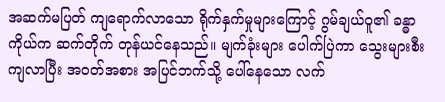အဆက်မပြတ် ကျရောက်လာသော ရိုက်နှက်မှုများကြောင့် ဂွမ်ချယ်ဝူ၏ ခန္ဓာကိုယ်က ဆက်တိုက် တုန်ယင်နေသည်။ မျက်ခုံးများ ပေါက်ပြဲကာ သွေးများစီးကျလာပြီး အဝတ်အစား အပြင်ဘက်သို့ ပေါ်နေသော လက်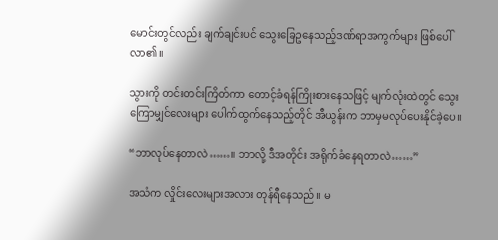မောင်းတွင်လည်း ချက်ချင်းပင် သွေးခြေဥနေသည့်ဒဏ်ရာအကွက်များ ဖြစ်ပေါ်လာ၏။

သွားကို တင်းတင်းကြိတ်ကာ တောင့်ခံရန်ကြိုးစားနေသဖြင့် မျက်လုံးထဲတွင် သွေးကြောမျှင်လေးများ ပေါက်ထွက်နေသည့်တိုင် အီယွန်းက ဘာမှမလုပ်ပေးနိုင်ခဲ့ပေ။

“ဘာလုပ်နေတာလဲ……။ ဘာလို့ ဒီအတိုင်း အရိုက်ခံနေရတာလဲ……”

အသံက လှိုင်းလေးများအလား တုန်ရီနေသည်။ မ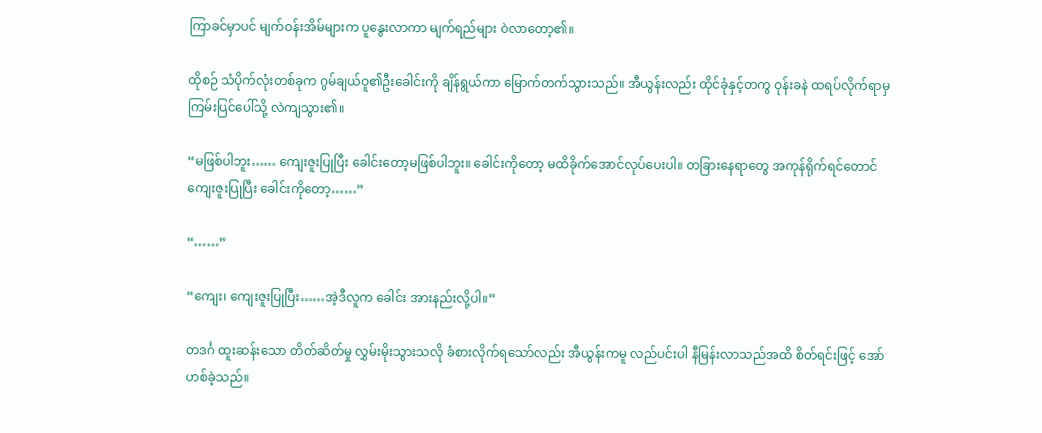ကြာခင်မှာပင် မျက်ဝန်းအိမ်များက ပူနွေးလာကာ မျက်ရည်များ ဝဲလာတော့၏။

ထိုစဉ် သံပိုက်လုံးတစ်ခုက ဂွမ်ချယ်ဝူ၏ဦးခေါင်းကို ချိန်ရွယ်ကာ မြောက်တက်သွားသည်။ အီယွန်းလည်း ထိုင်ခုံနှင့်တကွ ဝုန်းခနဲ ထရပ်လိုက်ရာမှ ကြမ်းပြင်ပေါ်သို့ လဲကျသွား၏။

“မဖြစ်ပါဘူး…… ကျေးဇူးပြုပြီး ခေါင်းတော့မဖြစ်ပါဘူး။ ခေါင်းကိုတော့ မထိခိုက်အောင်လုပ်ပေးပါ။ တခြားနေရာတွေ အကုန်ရိုက်ရင်တောင် ကျေးဇူးပြုပြီး ခေါင်းကိုတော့……”

“……”

“ကျေး၊ ကျေးဇူးပြုပြီး……အဲ့ဒီလူက ခေါင်း အားနည်းလို့ပါ။”

တဒင်္ဂ ထူးဆန်းသော တိတ်ဆိတ်မှု လွှမ်းမိုးသွားသလို ခံစားလိုက်ရသော်လည်း အီယွန်းကမူ လည်ပင်းပါ နီမြန်းလာသည်အထိ စိတ်ရင်းဖြင့် အော်ဟစ်ခဲ့သည်။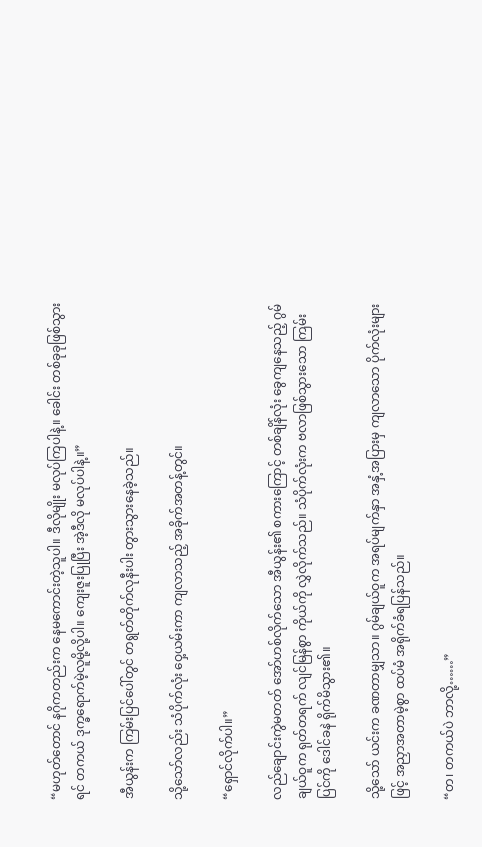“မဟုတ်တောင် နဂိုကတည်းက နေမကောင်းတဲ့သူပါ။ ဒီလိုမျိုး မလုပ်ကြပါနဲ့။ ခေါင်း တစ်ခုခုဖြစ်သွားရင် တကယ် ဒုက္ခရောက်မဲ့လူမို့လို့ပါ။ ကျေးဇူးပြုပြီး အဲ့ဒီလို မလုပ်ပါနဲ့။”

အီယွန်းက ကြမ်းပြင်ပေါ်တွင် တရွတ်တိုက်လုနီးပါး တွားသွားနေခဲ့သည်။

သို့သော်လည်း သံပိုက်လုံး ဝှေ့ယမ်းကာ ကျလာသည့် အခိုက်အတန့်တွင်။

“ရှောင်လိုက်ပါ။”

လည်ချောင်းကွဲမတတ် အော်ဟစ်လိုက်သော အီယွန်း၏ စကားကြောင့် တစ်ချိန်လုံး ခွေကျနေသည့် ဂွမ်ချယ်ဝူက ရုတ်တရက် လျင်မြန်စွာ ကိုယ်ကို လွှဲလိုက်သည်။ သံပိုက်လုံးက ဗလာဖြစ်သွားသော ကြမ်းပြင်ကို ဒေါင်ခနဲ ရိုက်မိသွား၏။

သို့သော် ယင်းက ခဏတာမျှသာ။ ဂွမ်ချယ်ဝူက အရပ်မျက်နှာ အနှံ့အပြားမှ ကျလာသော ပိုက်လုံးများဖြင့် အညှာအတာမဲ့စွာ ထပ်မံ အရိုက်ခံရပြန်သည်။

“တ၊ တကယ်ပဲ ဘာလို့……”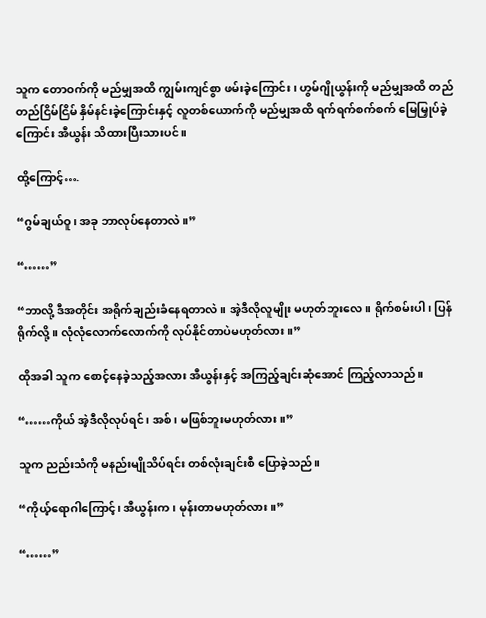သူက တောဝက်ကို မည်မျှအထိ ကျွမ်းကျင်စွာ ဖမ်းခဲ့ကြောင်း၊ ဟွမ်ဂျိုယွန်းကို မည်မျှအထိ တည်တည်ငြိမ်ငြိမ် နှိမ်နင်းခဲ့ကြောင်းနှင့် လူတစ်ယောက်ကို မည်မျှအထိ ရက်ရက်စက်စက် မြေမြှုပ်ခဲ့ကြောင်း အီယွန်း သိထားပြီးသားပင်။

ထို့ကြောင့်….

“ဂွမ်ချယ်ဝူ၊ အခု ဘာလုပ်နေတာလဲ။”

“……”

“ဘာလို့ ဒီအတိုင်း အရိုက်ချည်းခံနေရတာလဲ။ အဲ့ဒီလိုလူမျိုး မဟုတ်ဘူးလေ။ ရိုက်စမ်းပါ၊ ပြန်ရိုက်လို့။ လုံလုံလောက်လောက်ကို လုပ်နိုင်တာပဲမဟုတ်လား။”

ထိုအခါ သူက စောင့်နေခဲ့သည့်အလား အီယွန်းနှင့် အကြည့်ချင်းဆုံအောင် ကြည့်လာသည်။

“……ကိုယ် အဲ့ဒီလိုလုပ်ရင်၊ အစ်၊ မဖြစ်ဘူးမဟုတ်လား။”

သူက ညည်းသံကို မနည်းမျိုသိပ်ရင်း တစ်လုံးချင်းစီ ပြောခဲ့သည်။

“ကိုယ့်ရောဂါကြောင့်၊ အီယွန်းက၊ မုန်းတာမဟုတ်လား။”

“……”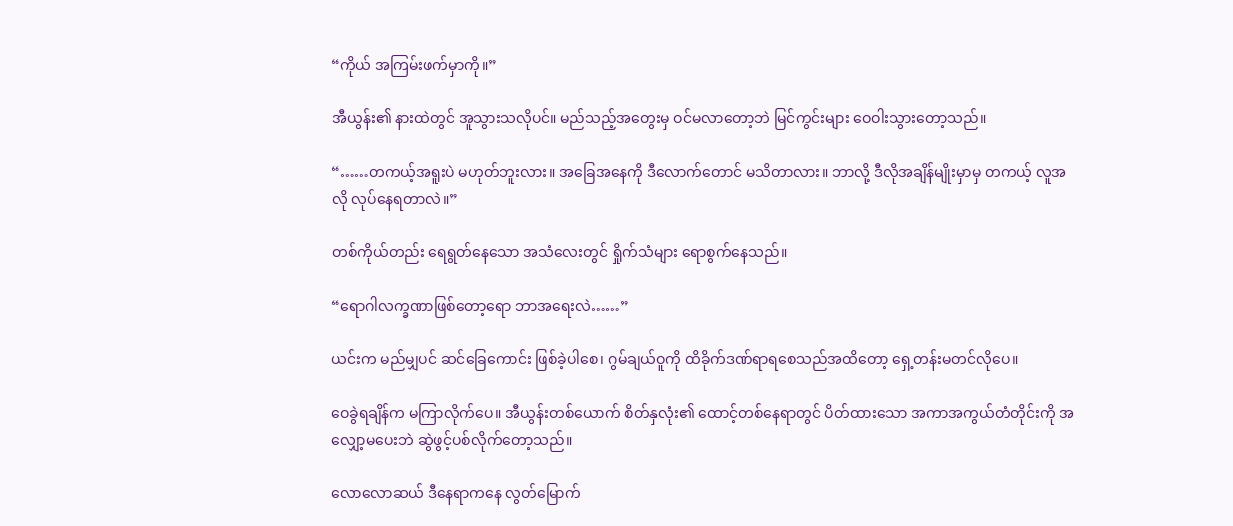“ကိုယ် အကြမ်းဖက်မှာကို။”

အီယွန်း၏ နားထဲတွင် အူသွားသလိုပင်။ မည်သည့်အတွေးမှ ဝင်မလာတော့ဘဲ မြင်ကွင်းများ ဝေဝါးသွားတော့သည်။

“……တကယ့်အရူးပဲ မဟုတ်ဘူးလား။ အခြေအနေကို ဒီလောက်တောင် မသိတာလား။ ဘာလို့ ဒီလိုအချိန်မျိုးမှာမှ တကယ့် လူအလို လုပ်နေရတာလဲ။”

တစ်ကိုယ်တည်း ရေရွတ်နေသော အသံလေးတွင် ရှိုက်သံများ ရောစွက်နေသည်။

“ရောဂါလက္ခဏာဖြစ်တော့ရော ဘာအရေးလဲ……”

ယင်းက မည်မျှပင် ဆင်ခြေကောင်း ဖြစ်ခဲ့ပါစေ၊ ဂွမ်ချယ်ဝူကို ထိခိုက်ဒဏ်ရာရစေသည်အထိတော့ ရှေ့တန်းမတင်လိုပေ။

ဝေခွဲရချိန်က မကြာလိုက်ပေ။ အီယွန်းတစ်ယောက် စိတ်နှလုံး၏ ထောင့်တစ်နေရာတွင် ပိတ်ထားသော အကာအကွယ်တံတိုင်းကို အလျှော့မပေးဘဲ ဆွဲဖွင့်ပစ်လိုက်တော့သည်။

လောလောဆယ် ဒီနေရာကနေ လွတ်မြောက်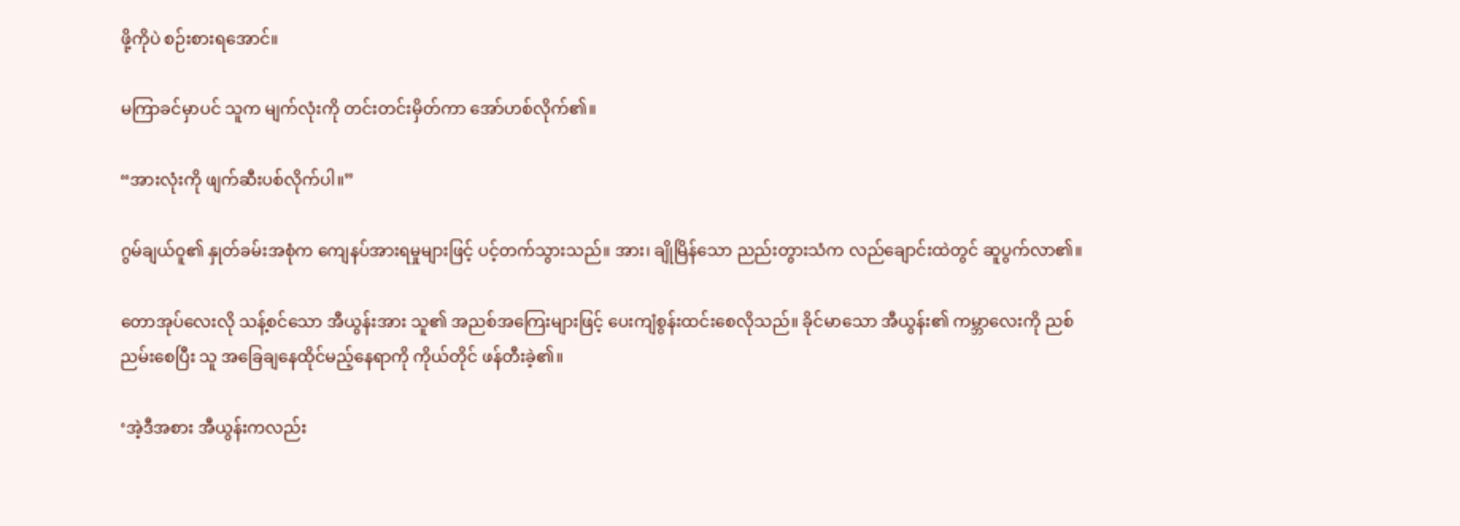ဖို့ကိုပဲ စဉ်းစားရအောင်။

မကြာခင်မှာပင် သူက မျက်လုံးကို တင်းတင်းမှိတ်ကာ အော်ဟစ်လိုက်၏။

“အားလုံးကို ဖျက်ဆီးပစ်လိုက်ပါ။”

ဂွမ်ချယ်ဝူ၏ နှုတ်ခမ်းအစုံက ကျေနပ်အားရမှုများဖြင့် ပင့်တက်သွားသည်။ အား၊ ချိုမြိန်သော ညည်းတွားသံက လည်ချောင်းထဲတွင် ဆူပွက်လာ၏။

တောအုပ်လေးလို သန့်စင်သော အီယွန်းအား သူ၏ အညစ်အကြေးများဖြင့် ပေးကျံစွန်းထင်းစေလိုသည်။ ခိုင်မာသော အီယွန်း၏ ကမ္ဘာလေးကို ညစ်ညမ်းစေပြီး သူ အခြေချနေထိုင်မည့်နေရာကို ကိုယ်တိုင် ဖန်တီးခဲ့၏။

‘အဲ့ဒီအစား အီယွန်းကလည်း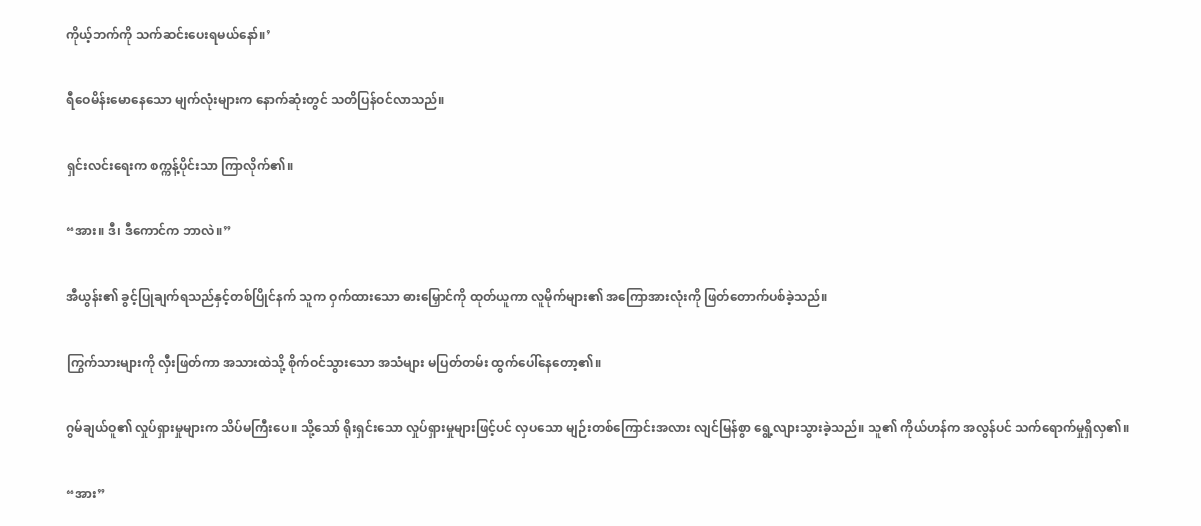ကိုယ့်ဘက်ကို သက်ဆင်းပေးရမယ်နော်။’

ရီဝေမိန်းမောနေသော မျက်လုံးများက နောက်ဆုံးတွင် သတိပြန်ဝင်လာသည်။

ရှင်းလင်းရေးက စက္ကန့်ပိုင်းသာ ကြာလိုက်၏။

“အား။ ဒီ၊ ဒီကောင်က ဘာလဲ။”

အီယွန်း၏ ခွင့်ပြုချက်ရသည်နှင့်တစ်ပြိုင်နက် သူက ဝှက်ထားသော ဓားမြှောင်ကို ထုတ်ယူကာ လူမိုက်များ၏ အကြောအားလုံးကို ဖြတ်တောက်ပစ်ခဲ့သည်။

ကြွက်သားများကို လှီးဖြတ်ကာ အသားထဲသို့ စိုက်ဝင်သွားသော အသံများ မပြတ်တမ်း ထွက်ပေါ်နေတော့၏။

ဂွမ်ချယ်ဝူ၏ လှုပ်ရှားမှုများက သိပ်မကြီးပေ။ သို့သော် ရိုးရှင်းသော လှုပ်ရှားမှုများဖြင့်ပင် လှပသော မျဉ်းတစ်ကြောင်းအလား လျင်မြန်စွာ ရွေ့လျားသွားခဲ့သည်။ သူ၏ ကိုယ်ဟန်က အလွန်ပင် သက်ရောက်မှုရှိလှ၏။

“အား”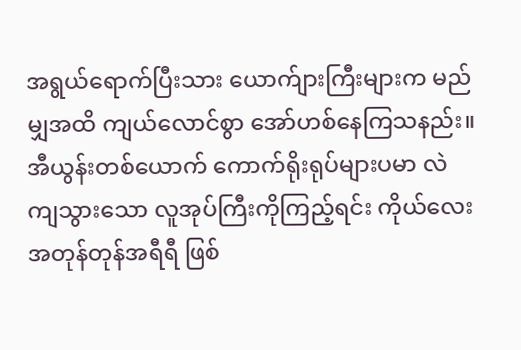အရွယ်ရောက်ပြီးသား ယောက်ျားကြီးများက မည်မျှအထိ ကျယ်လောင်စွာ အော်ဟစ်နေကြသနည်း။ အီယွန်းတစ်ယောက် ကောက်ရိုးရုပ်များပမာ လဲကျသွားသော လူအုပ်ကြီးကိုကြည့်ရင်း ကိုယ်လေး အတုန်တုန်အရီရီ ဖြစ်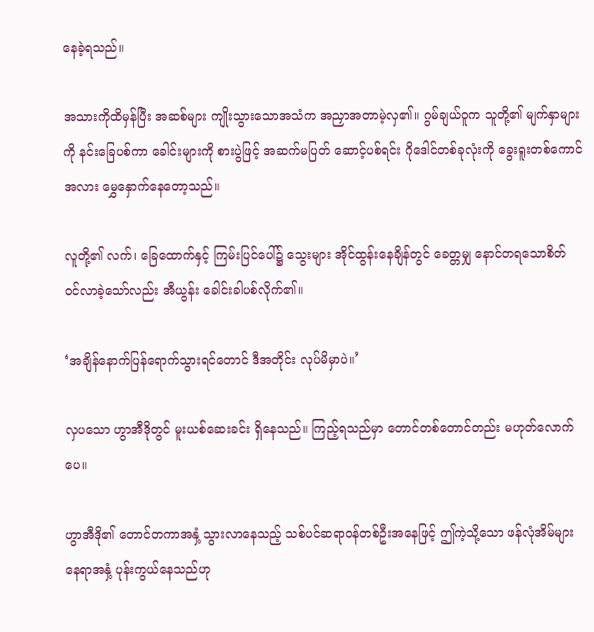နေခဲ့ရသည်။

အသားကိုထိမှန်ပြီး အဆစ်များ ကျိုးသွားသောအသံက အညှာအတာမဲ့လှ၏။ ဂွမ်ချယ်ဝူက သူတို့၏ မျက်နှာများကို နင်းခြေပစ်ကာ ခေါင်းများကို စားပွဲဖြင့် အဆက်မပြတ် ဆောင့်ပစ်ရင်း ဂိုဒေါင်တစ်ခုလုံးကို ခွေးရူးတစ်ကောင်အလား မွှေနှောက်နေတော့သည်။

လူတို့၏ လက်၊ ခြေထောက်နှင့် ကြမ်းပြင်ပေါ်၌ သွေးများ အိုင်ထွန်းနေချိန်တွင် ခေတ္တမျှ နောင်တရသောစိတ် ဝင်လာခဲ့သော်လည်း အီယွန်း ခေါင်းခါပစ်လိုက်၏။

‘အချိန်နောက်ပြန်ရောက်သွားရင်တောင် ဒီအတိုင်း လုပ်မိမှာပဲ။’

လှပသော ဟွာအီဒိုတွင် မူးယစ်ဆေးခင်း ရှိနေသည်။ ကြည့်ရသည်မှာ တောင်တစ်တောင်တည်း မဟုတ်လောက်ပေ။

ဟွာအီဒို၏ တောင်တကာအနှံ့ သွားလာနေသည့် သစ်ပင်ဆရာဝန်တစ်ဦးအနေဖြင့် ဤကဲ့သို့သော ဖန်လုံအိမ်များ နေရာအနှံ့ ပုန်းကွယ်နေသည်ဟု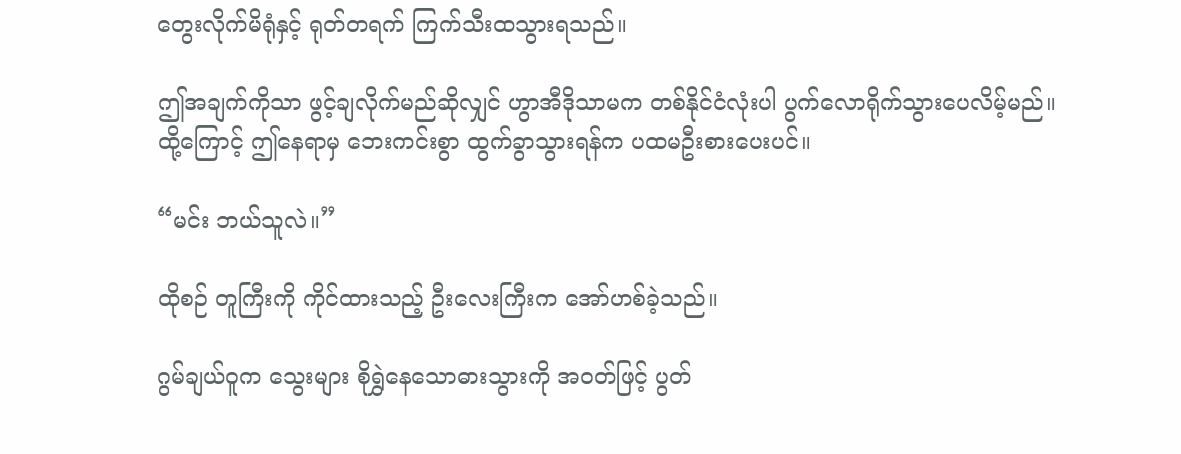တွေးလိုက်မိရုံနှင့် ရုတ်တရက် ကြက်သီးထသွားရသည်။

ဤအချက်ကိုသာ ဖွင့်ချလိုက်မည်ဆိုလျှင် ဟွာအီဒိုသာမက တစ်နိုင်ငံလုံးပါ ပွက်လောရိုက်သွားပေလိမ့်မည်။ ထို့ကြောင့် ဤနေရာမှ ဘေးကင်းစွာ ထွက်ခွာသွားရန်က ပထမဦးစားပေးပင်။

“မင်း ဘယ်သူလဲ။”

ထိုစဉ် တူကြီးကို ကိုင်ထားသည့် ဦးလေးကြီးက အော်ဟစ်ခဲ့သည်။

ဂွမ်ချယ်ဝူက သွေးများ စိုရွှဲနေသောဓားသွားကို အဝတ်ဖြင့် ပွတ်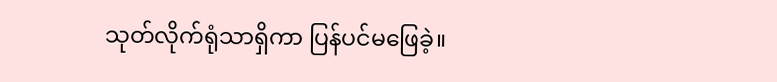သုတ်လိုက်ရုံသာရှိကာ ပြန်ပင်မဖြေခဲ့။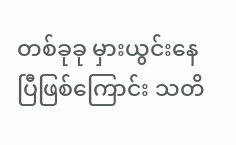တစ်ခုခု မှားယွင်းနေပြီဖြစ်ကြောင်း သတိ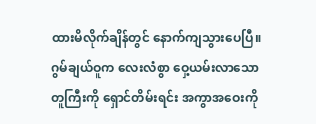ထားမိလိုက်ချိန်တွင် နောက်ကျသွားပေပြီ။ ဂွမ်ချယ်ဝူက လေးလံစွာ ဝှေ့ယမ်းလာသော တူကြီးကို ရှောင်တိမ်းရင်း အကွာအဝေးကို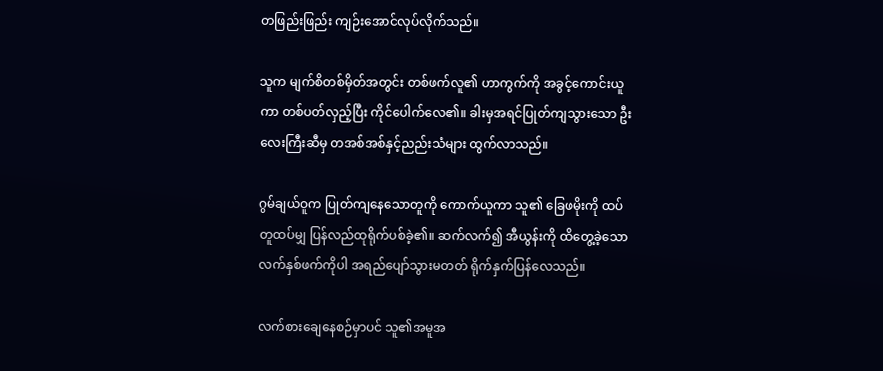တဖြည်းဖြည်း ကျဉ်းအောင်လုပ်လိုက်သည်။

သူက မျက်စိတစ်မှိတ်အတွင်း တစ်ဖက်လူ၏ ဟာကွက်ကို အခွင့်ကောင်းယူကာ တစ်ပတ်လှည့်ပြီး ကိုင်ပေါက်လေ၏။ ခါးမှအရင်ပြုတ်ကျသွားသော ဦးလေးကြီးဆီမှ တအစ်အစ်နှင့်ညည်းသံများ ထွက်လာသည်။

ဂွမ်ချယ်ဝူက ပြုတ်ကျနေသောတူကို ကောက်ယူကာ သူ၏ ခြေဖမိုးကို ထပ်တူထပ်မျှ ပြန်လည်ထုရိုက်ပစ်ခဲ့၏။ ဆက်လက်၍ အီယွန်းကို ထိတွေ့ခဲ့သော လက်နှစ်ဖက်ကိုပါ အရည်ပျော်သွားမတတ် ရိုက်နှက်ပြန်လေသည်။

လက်စားချေနေစဉ်မှာပင် သူ၏အမူအ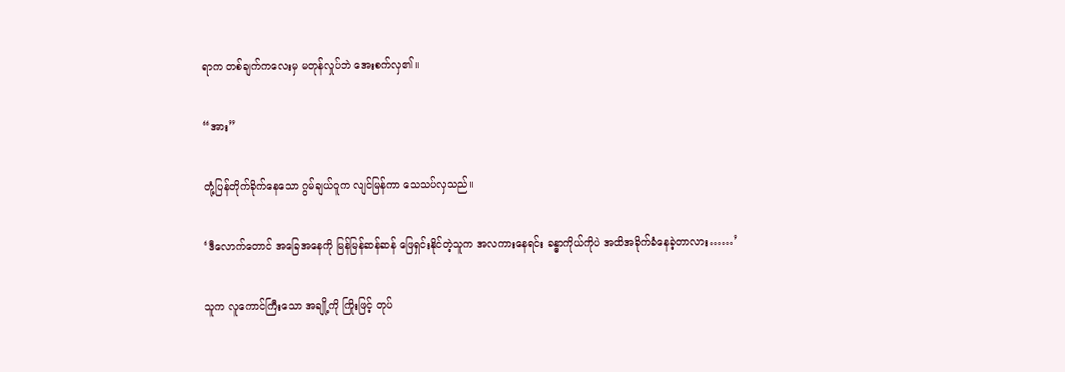ရာက တစ်ချက်ကလေးမှ မတုန်လှုပ်ဘဲ အေးစက်လှ၏။

“အား”

တုံ့ပြန်တိုက်ခိုက်နေသော ဂွမ်ချယ်ဝူက လျင်မြန်ကာ သေသပ်လှသည်။

‘ဒီလောက်တောင် အခြေအနေကို မြန်မြန်ဆန်ဆန် ဖြေရှင်းနိုင်တဲ့သူက အလကားနေရင်း ခန္ဓာကိုယ်ကိုပဲ အထိအခိုက်ခံနေခဲ့တာလား……’

သူက လူကောင်ကြီးသော အချို့ကို ကြိုးဖြင့် တုပ်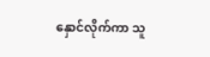နှောင်လိုက်ကာ သူ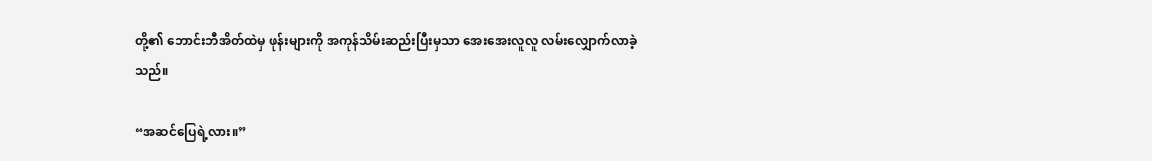တို့၏ ဘောင်းဘီအိတ်ထဲမှ ဖုန်းများကို အကုန်သိမ်းဆည်းပြီးမှသာ အေးအေးလူလူ လမ်းလျှောက်လာခဲ့သည်။

“အဆင်ပြေရဲ့လား။”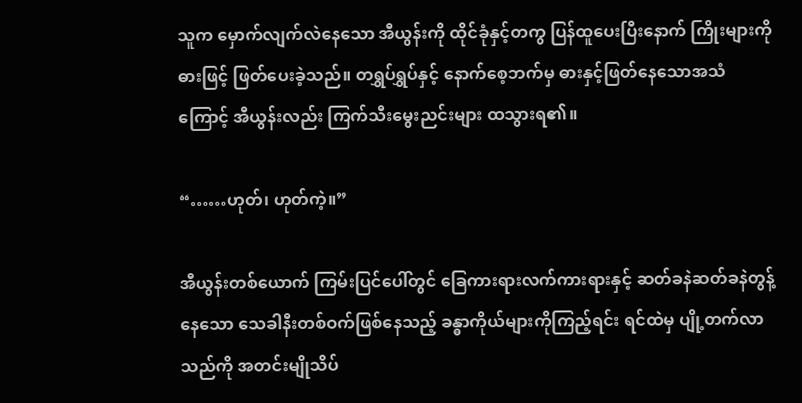သူက မှောက်လျက်လဲနေသော အီယွန်းကို ထိုင်ခုံနှင့်တကွ ပြန်ထူပေးပြီးနောက် ကြိုးများကို ဓားဖြင့် ဖြတ်ပေးခဲ့သည်။ တရွှပ်ရွှပ်နှင့် နောက်စေ့ဘက်မှ ဓားနှင့်ဖြတ်နေသောအသံကြောင့် အီယွန်းလည်း ကြက်သီးမွေးညင်းများ ထသွားရ၏။

“……ဟုတ်၊ ဟုတ်ကဲ့။”

အီယွန်းတစ်ယောက် ကြမ်းပြင်ပေါ်တွင် ခြေကားရားလက်ကားရားနှင့် ဆတ်ခနဲဆတ်ခနဲတွန့်နေသော သေခါနီးတစ်ဝက်ဖြစ်နေသည့် ခန္ဓာကိုယ်များကိုကြည့်ရင်း ရင်ထဲမှ ပျို့တက်လာသည်ကို အတင်းမျိုသိပ်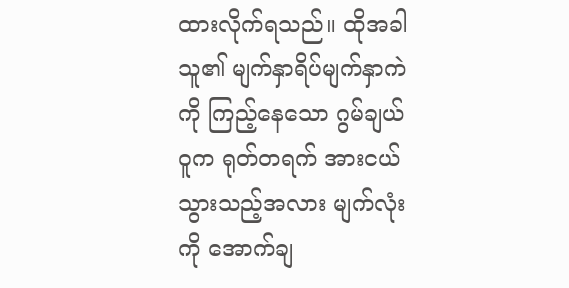ထားလိုက်ရသည်။ ထိုအခါ သူ၏ မျက်နှာရိပ်မျက်နှာကဲကို ကြည့်နေသော ဂွမ်ချယ်ဝူက ရုတ်တရက် အားငယ်သွားသည့်အလား မျက်လုံးကို အောက်ချ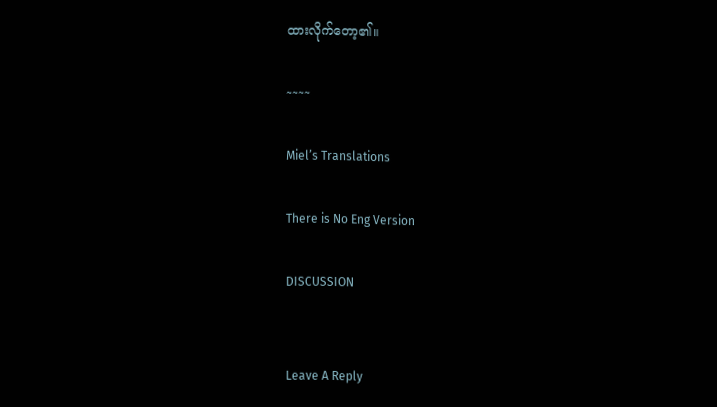ထားလိုက်တော့၏။

~~~~

Miel’s Translations

There is No Eng Version

DISCUSSION


Leave A Reply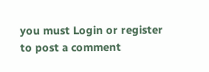you must Login or register to post a comment